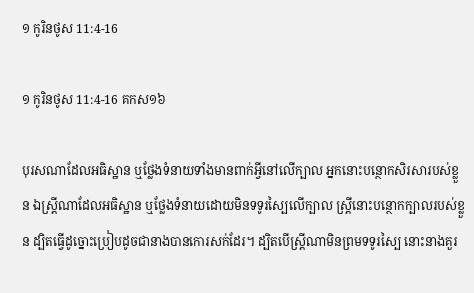១ កូរិន‌ថូស 11:4-16

១ កូរិន‌ថូស 11:4-16 គកស១៦

បុរសណាដែលអធិស្ឋាន ឬថ្លែងទំនាយទាំងមានពាក់អ្វីនៅលើក្បាល អ្នកនោះបន្ថោកសិរសារបស់ខ្លួន ឯស្ត្រីណាដែលអធិស្ឋាន ឬថ្លែងទំនាយដោយមិនទទូរស្បៃលើក្បាល ស្រ្ដីនោះបន្ថោកក្បាលរបស់ខ្លួន ដ្បិតធ្វើដូច្នោះប្រៀបដូចជានាងបានកោរសក់ដែរ។ ដ្បិតបើស្ត្រីណាមិនព្រមទទូរស្បៃ នោះនាងគួរ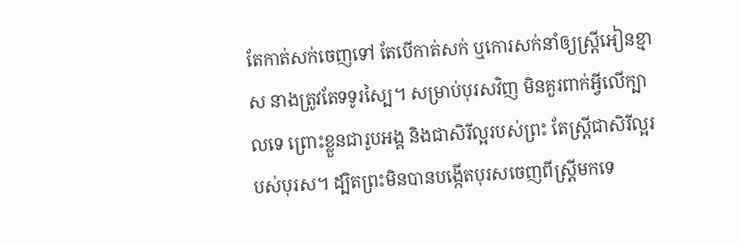តែកាត់សក់ចេញទៅ តែបើកាត់សក់ ឬកោរសក់នាំឲ្យស្រ្ដីអៀនខ្មាស នាងត្រូវតែទទូរស្បៃ។ សម្រាប់បុរសវិញ មិនគួរពាក់អ្វីលើក្បាលទេ ព្រោះខ្លួនជារូបអង្គ និងជាសិរី‌ល្អរបស់ព្រះ តែស្ត្រីជាសិរី‌ល្អរបស់បុរស។ ដ្បិតព្រះមិនបានបង្កើតបុរសចេញពីស្ត្រីមកទេ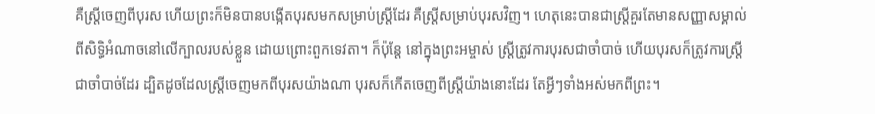គឺស្ត្រីចេញពីបុរស ហើយព្រះក៏មិនបានបង្កើតបុរសមកសម្រាប់ស្ត្រីដែរ គឺស្ត្រីសម្រាប់បុរសវិញ។ ហេតុនេះបានជាស្ត្រីគួរតែមានសញ្ញាសម្គាល់ពីសិទ្ធិអំណាចនៅលើក្បាលរបស់ខ្លួន ដោយព្រោះពួកទេវតា។ ក៏ប៉ុន្តែ នៅក្នុងព្រះ‌អម្ចាស់ ស្រ្ដីត្រូវការបុរសជាចាំបាច់ ហើយបុរសក៏ត្រូវការស្ត្រីជាចាំបាច់ដែរ ដ្បិតដូចដែលស្ត្រីចេញមកពីបុរសយ៉ាងណា បុរសក៏កើតចេញពីស្រ្ដីយ៉ាងនោះដែរ តែអ្វីៗទាំង‌អស់មកពីព្រះ។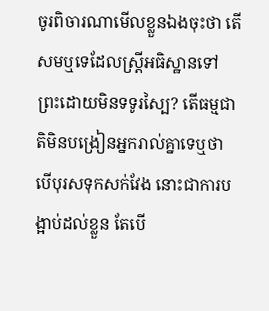ចូរពិចារណាមើលខ្លួនឯងចុះថា តើសមឬទេដែលស្ត្រីអធិស្ឋានទៅព្រះដោយមិនទទូរស្បៃ? តើធម្មជាតិមិនបង្រៀនអ្នករាល់គ្នាទេឬថា បើបុរសទុកសក់វែង នោះជាការបង្អាប់ដល់ខ្លួន តែបើ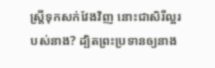ស្ត្រីទុកសក់វែងវិញ នោះជាសិរីល្អរបស់នាង? ដ្បិតព្រះប្រទានឲ្យនាង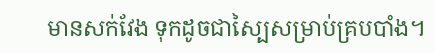មានសក់វែង ទុកដូចជាស្បៃសម្រាប់គ្របបាំង។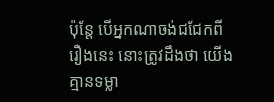ប៉ុន្តែ បើអ្នកណាចង់ជជែកពីរឿងនេះ នោះត្រូវដឹងថា យើងគ្មានទម្លា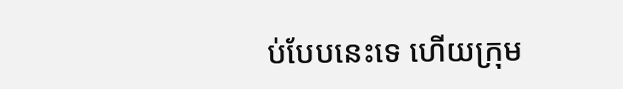ប់បែបនេះទេ ហើយក្រុម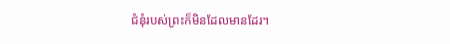ជំនុំរបស់ព្រះក៏មិនដែលមានដែរ។